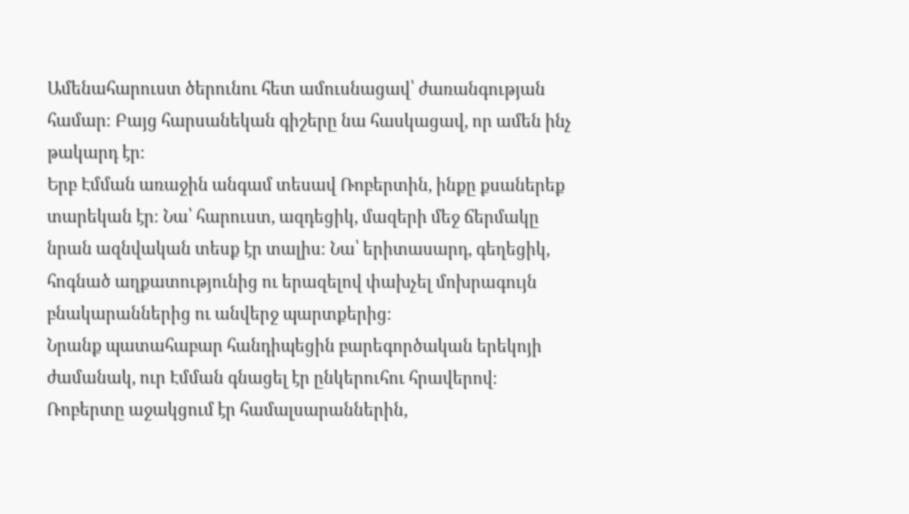Ամենահարուստ ծերունու հետ ամուսնացավ՝ ժառանգության համար։ Բայց հարսանեկան գիշերը նա հասկացավ, որ ամեն ինչ թակարդ էր։
Երբ Էմման առաջին անգամ տեսավ Ռոբերտին, ինքը քսաներեք տարեկան էր։ Նա՝ հարուստ, ազդեցիկ, մազերի մեջ ճերմակը նրան ազնվական տեսք էր տալիս։ Նա՝ երիտասարդ, գեղեցիկ, հոգնած աղքատությունից ու երազելով փախչել մոխրագույն բնակարաններից ու անվերջ պարտքերից։
Նրանք պատահաբար հանդիպեցին բարեգործական երեկոյի ժամանակ, ուր Էմման գնացել էր ընկերուհու հրավերով։ Ռոբերտը աջակցում էր համալսարաններին,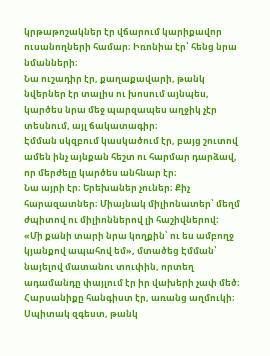կրթաթոշակներ էր վճարում կարիքավոր ուսանողների համար։ Իռոնիա էր՝ հենց նրա նմանների։
Նա ուշադիր էր, քաղաքավարի, թանկ նվերներ էր տալիս ու խոսում այնպես, կարծես նրա մեջ պարզապես աղջիկ չէր տեսնում, այլ ճակատագիր։
Էմման սկզբում կասկածում էր, բայց շուտով ամեն ինչ այնքան հեշտ ու հարմար դարձավ, որ մերժելը կարծես անհնար էր։
Նա այրի էր։ Երեխաներ չուներ։ Քիչ հարազատներ։ Միայնակ միլիոնատեր՝ մեղմ ժպիտով ու միլիոններով լի հաշիվներով։
«Մի քանի տարի նրա կողքին՝ ու ես ամբողջ կյանքով ապահով եմ», մտածեց Էմման՝ նայելով մատանու տուփին, որտեղ ադամանդը փայլում էր իր վախերի չափ մեծ։
Հարսանիքը հանգիստ էր, առանց աղմուկի։ Սպիտակ զգեստ, թանկ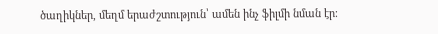ծաղիկներ, մեղմ երաժշտություն՝ ամեն ինչ ֆիլմի նման էր։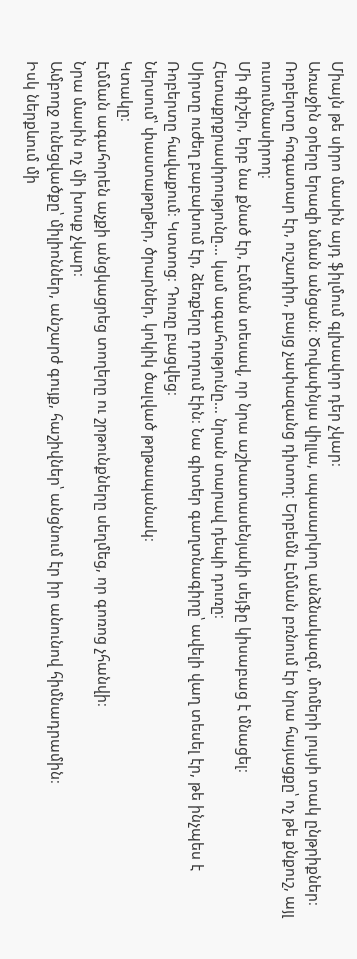Միայն թե սիրո մասին այդ ֆիլմում գլխավոր դեր չկար։
Առաջին օրերը երազի նման անցան։ Ծովափնյա վիլլա, սպասարկող անձնակազմ, մոմերի լույսի տակ ընթրիքներ։ Ռոբերտը հոգատար էր, ուշադիր, բայց չափազանց դիտող։ Երբեմն Էմման բռնում էր նրա հայացքը՝ ոչ թե քնքուշ, այլ ուսումնասիրող։
Մի գիշեր, երբ նա քնած էր, Էմման տեսավ, որ նրա աշխատասենյակի սեյֆը կիսաբաց է մնացել։
Հետաքրքրասիրությունը… կամ ագահությունը… նրան տարավ դեպի դուռը։
Սիրտը ուժեղ բաբախում էր, ձեռքերը դողում էին։ Նա գիտեր գաղտնագիրը՝ ավելի վաղ տեսել էր, թե ինչպես է Ռոբերտը հավաքում։ Կտտոց։ Դուռը բացվեց։
Ներսում՝ փաստաթղթեր, ծրարներ, կոկիկ ծալված թղթապանակ։
Կտակը։
Էմման ագահորեն աչքի անցկացրեց տողերը ու շրթունքները սեղմեց, որ գոռոց չհանվի։
Նրա մասին ոչ մի խոսք չկար։
Ամբողջ ունեցվածքը՝ միլիոններ, անշարժ գույք, հաշիվներ՝ անցնում էր իր անունով հիմնադրամին։
Իսկ ներքևում մի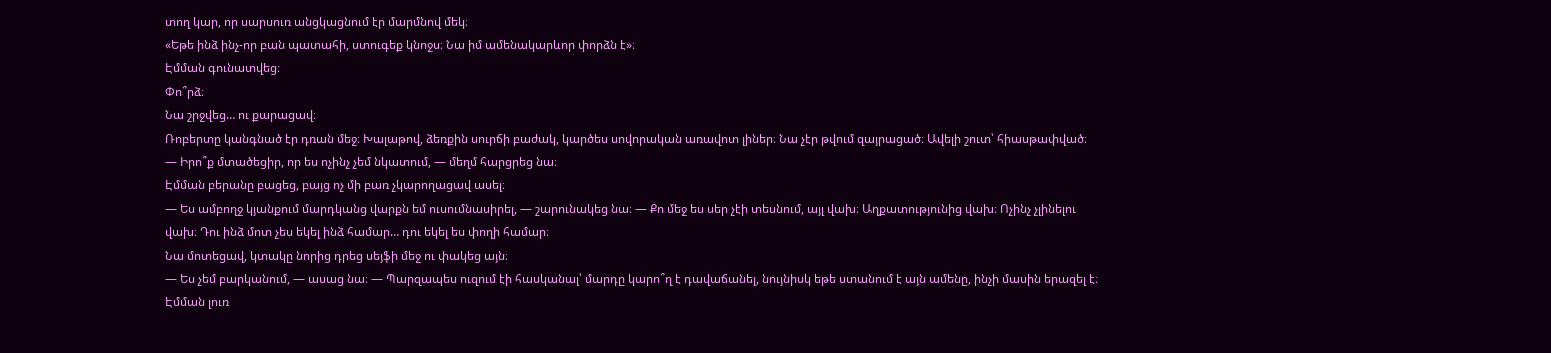տող կար, որ սարսուռ անցկացնում էր մարմնով մեկ։
«Եթե ինձ ինչ-որ բան պատահի, ստուգեք կնոջս։ Նա իմ ամենակարևոր փորձն է»։
Էմման գունատվեց։
Փո՞րձ։
Նա շրջվեց… ու քարացավ։
Ռոբերտը կանգնած էր դռան մեջ։ Խալաթով, ձեռքին սուրճի բաժակ, կարծես սովորական առավոտ լիներ։ Նա չէր թվում զայրացած։ Ավելի շուտ՝ հիասթափված։
— Իրո՞ք մտածեցիր, որ ես ոչինչ չեմ նկատում, — մեղմ հարցրեց նա։
Էմման բերանը բացեց, բայց ոչ մի բառ չկարողացավ ասել։
— Ես ամբողջ կյանքում մարդկանց վարքն եմ ուսումնասիրել, — շարունակեց նա։ — Քո մեջ ես սեր չէի տեսնում, այլ վախ։ Աղքատությունից վախ։ Ոչինչ չլինելու վախ։ Դու ինձ մոտ չես եկել ինձ համար… դու եկել ես փողի համար։
Նա մոտեցավ, կտակը նորից դրեց սեյֆի մեջ ու փակեց այն։
— Ես չեմ բարկանում, — ասաց նա։ — Պարզապես ուզում էի հասկանալ՝ մարդը կարո՞ղ է դավաճանել, նույնիսկ եթե ստանում է այն ամենը, ինչի մասին երազել է։
Էմման լուռ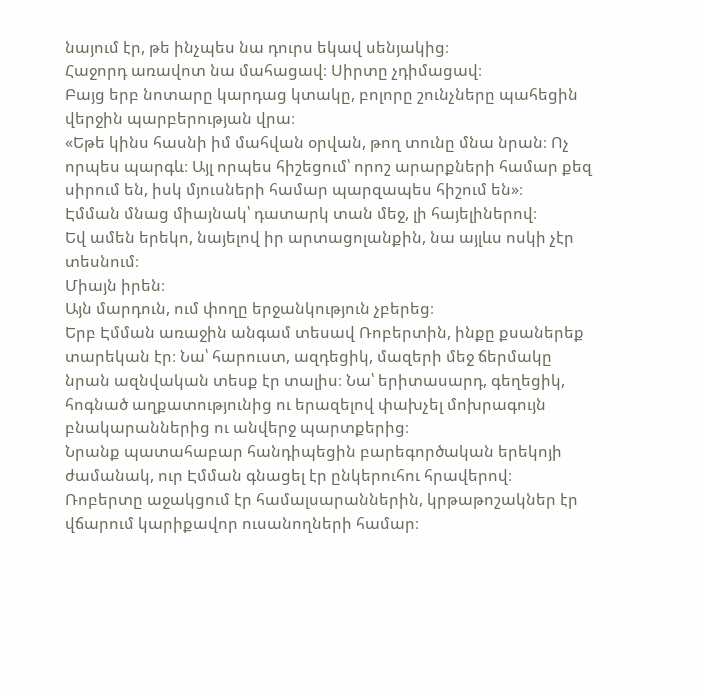նայում էր, թե ինչպես նա դուրս եկավ սենյակից։
Հաջորդ առավոտ նա մահացավ։ Սիրտը չդիմացավ։
Բայց երբ նոտարը կարդաց կտակը, բոլորը շունչները պահեցին վերջին պարբերության վրա։
«Եթե կինս հասնի իմ մահվան օրվան, թող տունը մնա նրան։ Ոչ որպես պարգև։ Այլ որպես հիշեցում՝ որոշ արարքների համար քեզ սիրում են, իսկ մյուսների համար պարզապես հիշում են»։
Էմման մնաց միայնակ՝ դատարկ տան մեջ, լի հայելիներով։
Եվ ամեն երեկո, նայելով իր արտացոլանքին, նա այլևս ոսկի չէր տեսնում։
Միայն իրեն։
Այն մարդուն, ում փողը երջանկություն չբերեց։
Երբ Էմման առաջին անգամ տեսավ Ռոբերտին, ինքը քսաներեք տարեկան էր։ Նա՝ հարուստ, ազդեցիկ, մազերի մեջ ճերմակը նրան ազնվական տեսք էր տալիս։ Նա՝ երիտասարդ, գեղեցիկ, հոգնած աղքատությունից ու երազելով փախչել մոխրագույն բնակարաններից ու անվերջ պարտքերից։
Նրանք պատահաբար հանդիպեցին բարեգործական երեկոյի ժամանակ, ուր Էմման գնացել էր ընկերուհու հրավերով։ Ռոբերտը աջակցում էր համալսարաններին, կրթաթոշակներ էր վճարում կարիքավոր ուսանողների համար։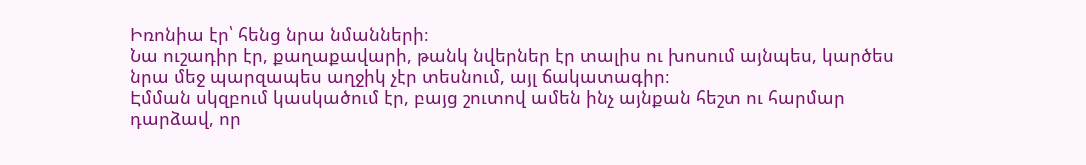Իռոնիա էր՝ հենց նրա նմանների։
Նա ուշադիր էր, քաղաքավարի, թանկ նվերներ էր տալիս ու խոսում այնպես, կարծես նրա մեջ պարզապես աղջիկ չէր տեսնում, այլ ճակատագիր։
Էմման սկզբում կասկածում էր, բայց շուտով ամեն ինչ այնքան հեշտ ու հարմար դարձավ, որ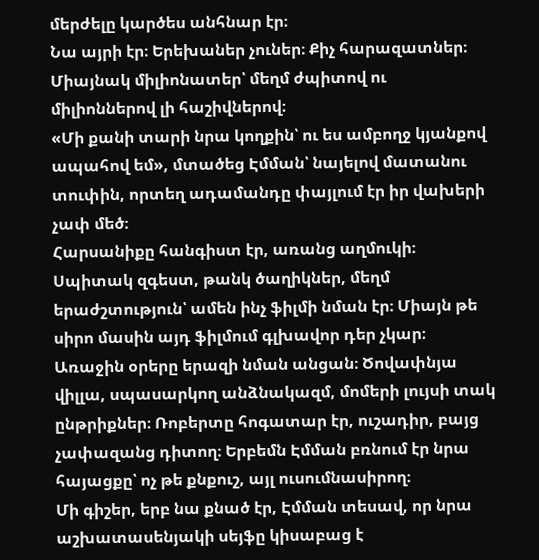մերժելը կարծես անհնար էր։
Նա այրի էր։ Երեխաներ չուներ։ Քիչ հարազատներ։ Միայնակ միլիոնատեր՝ մեղմ ժպիտով ու միլիոններով լի հաշիվներով։
«Մի քանի տարի նրա կողքին՝ ու ես ամբողջ կյանքով ապահով եմ», մտածեց Էմման՝ նայելով մատանու տուփին, որտեղ ադամանդը փայլում էր իր վախերի չափ մեծ։
Հարսանիքը հանգիստ էր, առանց աղմուկի։ Սպիտակ զգեստ, թանկ ծաղիկներ, մեղմ երաժշտություն՝ ամեն ինչ ֆիլմի նման էր։ Միայն թե սիրո մասին այդ ֆիլմում գլխավոր դեր չկար։
Առաջին օրերը երազի նման անցան։ Ծովափնյա վիլլա, սպասարկող անձնակազմ, մոմերի լույսի տակ ընթրիքներ։ Ռոբերտը հոգատար էր, ուշադիր, բայց չափազանց դիտող։ Երբեմն Էմման բռնում էր նրա հայացքը՝ ոչ թե քնքուշ, այլ ուսումնասիրող։
Մի գիշեր, երբ նա քնած էր, Էմման տեսավ, որ նրա աշխատասենյակի սեյֆը կիսաբաց է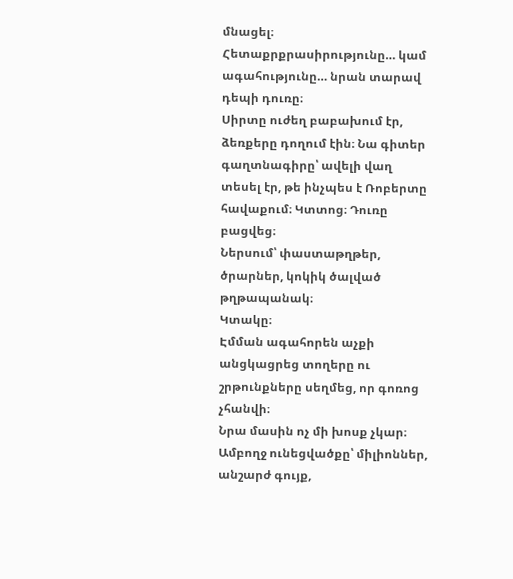մնացել։
Հետաքրքրասիրությունը… կամ ագահությունը… նրան տարավ դեպի դուռը։
Սիրտը ուժեղ բաբախում էր, ձեռքերը դողում էին։ Նա գիտեր գաղտնագիրը՝ ավելի վաղ տեսել էր, թե ինչպես է Ռոբերտը հավաքում։ Կտտոց։ Դուռը բացվեց։
Ներսում՝ փաստաթղթեր, ծրարներ, կոկիկ ծալված թղթապանակ։
Կտակը։
Էմման ագահորեն աչքի անցկացրեց տողերը ու շրթունքները սեղմեց, որ գոռոց չհանվի։
Նրա մասին ոչ մի խոսք չկար։
Ամբողջ ունեցվածքը՝ միլիոններ, անշարժ գույք,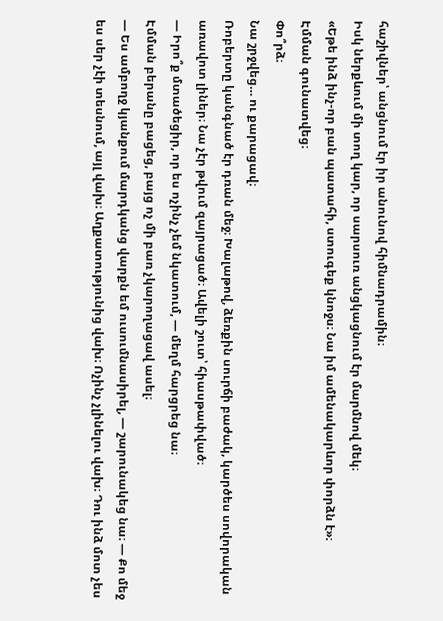հաշիվներ՝ անցնում էր իր անունով հիմնադրամին։
Իսկ ներքևում մի տող կար, որ սարսուռ անցկացնում էր մարմնով մեկ։
«Եթե ինձ ինչ-որ բան պատահի, ստուգեք կնոջս։ Նա իմ ամենակարևոր փորձն է»։
Էմման գունատվեց։
Փո՞րձ։
Նա շրջվեց… ու քարացավ։
Ռոբերտը կանգնած էր դռան մեջ։ Խալաթով, ձեռքին սուրճի բաժակ, կարծես սովորական առավոտ լիներ։ Նա չէր թվում զայրացած։ Ավելի շուտ՝ հիասթափված։
— Իրո՞ք մտածեցիր, որ ես ոչինչ չեմ նկատում, — մեղմ հարցրեց նա։
Էմման բերանը բացեց, բայց ոչ մի բառ չկարողացավ ասել։
— Ես ամբողջ կյանքում մարդկանց վարքն եմ ուսումնասիրել, — շարունակեց նա։ — Քո մեջ ես սեր չէի տեսնում, այլ վախ։ Աղքատությունից վախ։ Ոչինչ չլինելու վախ։ Դու ինձ մոտ չես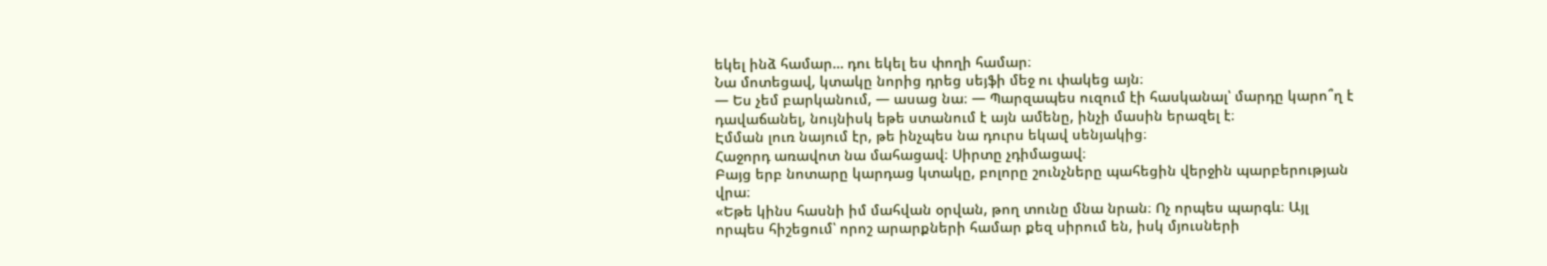եկել ինձ համար… դու եկել ես փողի համար։
Նա մոտեցավ, կտակը նորից դրեց սեյֆի մեջ ու փակեց այն։
— Ես չեմ բարկանում, — ասաց նա։ — Պարզապես ուզում էի հասկանալ՝ մարդը կարո՞ղ է դավաճանել, նույնիսկ եթե ստանում է այն ամենը, ինչի մասին երազել է։
Էմման լուռ նայում էր, թե ինչպես նա դուրս եկավ սենյակից։
Հաջորդ առավոտ նա մահացավ։ Սիրտը չդիմացավ։
Բայց երբ նոտարը կարդաց կտակը, բոլորը շունչները պահեցին վերջին պարբերության վրա։
«Եթե կինս հասնի իմ մահվան օրվան, թող տունը մնա նրան։ Ոչ որպես պարգև։ Այլ որպես հիշեցում՝ որոշ արարքների համար քեզ սիրում են, իսկ մյուսների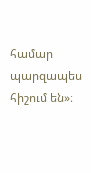համար պարզապես հիշում են»։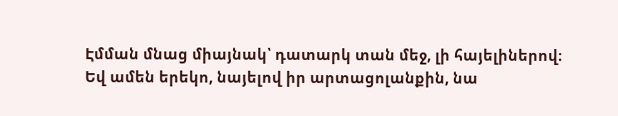Էմման մնաց միայնակ՝ դատարկ տան մեջ, լի հայելիներով։
Եվ ամեն երեկո, նայելով իր արտացոլանքին, նա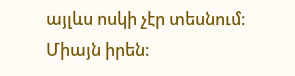այլևս ոսկի չէր տեսնում։
Միայն իրեն։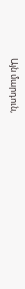Այն մարդուն,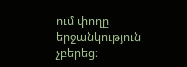ում փողը երջանկություն չբերեց։